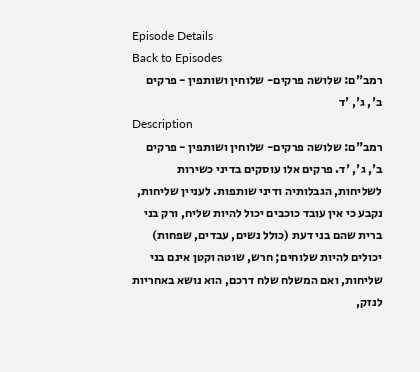Episode Details
Back to Episodes
רמב"ם: שלושה פרקים- שלוחין ושותפין - פרקים ב', ג', 'ד
Description
רמב"ם: שלושה פרקים- שלוחין ושותפין - פרקים ב', ג', 'ד. פרקים אלו עוסקים בדיני כשירות לשליחות, הגבלותיה ודיני שותפות. לעניין שליחות, נקבע כי אין עובד כוכבים יכול להיות שליח, ורק בני ברית שהם בני דעת (כולל נשים, עבדים, שפחות) יכולים להיות שלוחים; חרש, שוטה וקטן אינם בני שליחות, ואם המשלח שלח דרכם, הוא נושא באחריות לנזק,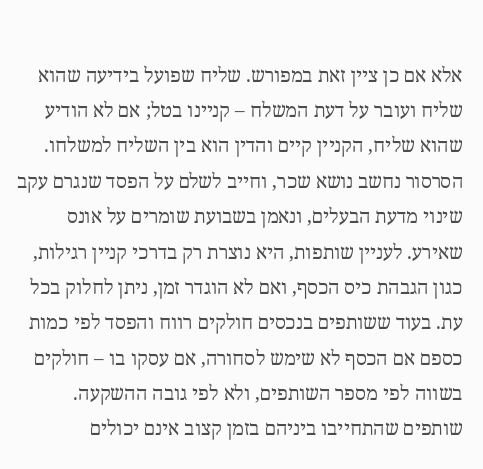אלא אם כן ציין זאת במפורש. שליח שפועל בידיעה שהוא שליח ועובר על דעת המשלח – קניינו בטל; אם לא הודיע שהוא שליח, הקניין קיים והדין הוא בין השליח למשלחו. הסרסור נחשב נושא שכר, וחייב לשלם על הפסד שנגרם עקב שינוי מדעת הבעלים, ונאמן בשבועת שומרים על אונס שאירע. לעניין שותפות, היא נוצרת רק בדרכי קניין רגילות, כגון הגבהת כיס הכסף, ואם לא הוגדר זמן, ניתן לחלוק בכל עת. בעוד ששותפים בנכסים חולקים רווח והפסד לפי כמות כספם אם הכסף לא שימש לסחורה, אם עסקו בו – חולקים בשווה לפי מספר השותפים, ולא לפי גובה ההשקעה. שותפים שהתחייבו ביניהם בזמן קצוב אינם יכולים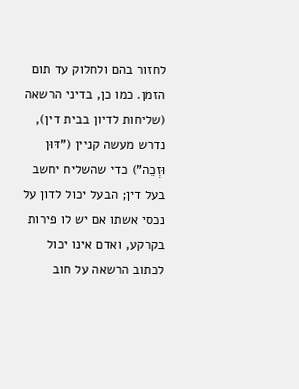לחזור בהם ולחלוק עד תום הזמן. כמו כן, בדיני הרשאה (שליחות לדיון בבית דין), נדרש מעשה קניין ("דּוּן וּזְכֵה") כדי שהשליח יחשב בעל דין; הבעל יכול לדון על נכסי אשתו אם יש לו פירות בקרקע, ואדם אינו יכול לכתוב הרשאה על חוב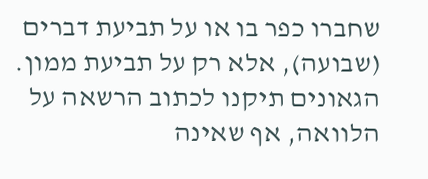שחברו כפר בו או על תביעת דברים (שבועה), אלא רק על תביעת ממון. הגאונים תיקנו לכתוב הרשאה על הלוואה, אף שאינה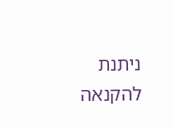ניתנת להקנאה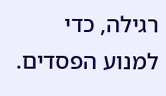רגילה, כדי למנוע הפסדים.